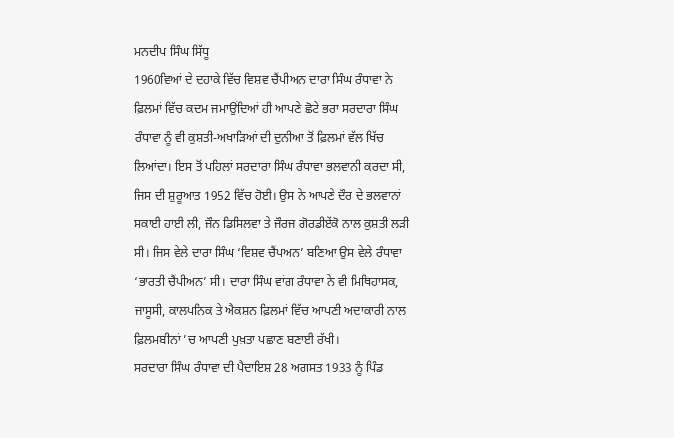ਮਨਦੀਪ ਸਿੰਘ ਸਿੱਧੂ
1960ਵਿਆਂ ਦੇ ਦਹਾਕੇ ਵਿੱਚ ਵਿਸ਼ਵ ਚੈਂਪੀਅਨ ਦਾਰਾ ਸਿੰਘ ਰੰਧਾਵਾ ਨੇ ਫ਼ਿਲਮਾਂ ਵਿੱਚ ਕਦਮ ਜਮਾਉਂਦਿਆਂ ਹੀ ਆਪਣੇ ਛੋਟੇ ਭਰਾ ਸਰਦਾਰਾ ਸਿੰਘ ਰੰਧਾਵਾ ਨੂੰ ਵੀ ਕੁਸ਼ਤੀ-ਅਖਾੜਿਆਂ ਦੀ ਦੁਨੀਆ ਤੋਂ ਫ਼ਿਲਮਾਂ ਵੱਲ ਖਿੱਚ ਲਿਆਂਦਾ। ਇਸ ਤੋਂ ਪਹਿਲਾਂ ਸਰਦਾਰਾ ਸਿੰਘ ਰੰਧਾਵਾ ਭਲਵਾਨੀ ਕਰਦਾ ਸੀ, ਜਿਸ ਦੀ ਸ਼ੁਰੂਆਤ 1952 ਵਿੱਚ ਹੋਈ। ਉਸ ਨੇ ਆਪਣੇ ਦੌਰ ਦੇ ਭਲਵਾਨਾਂ ਸਕਾਈ ਹਾਈ ਲੀ, ਜੌਨ ਡਿਸਿਲਵਾ ਤੇ ਜੌਰਜ ਗੋਰਡੀਏਂਕੋ ਨਾਲ ਕੁਸ਼ਤੀ ਲੜੀ ਸੀ। ਜਿਸ ਵੇਲੇ ਦਾਰਾ ਸਿੰਘ ‘ਵਿਸ਼ਵ ਚੈਂਪਅਨ’ ਬਣਿਆ ਉਸ ਵੇਲੇ ਰੰਧਾਵਾ ‘ਭਾਰਤੀ ਚੈਂਪੀਅਨ’ ਸੀ। ਦਾਰਾ ਸਿੰਘ ਵਾਂਗ ਰੰਧਾਵਾ ਨੇ ਵੀ ਮਿਥਿਹਾਸਕ, ਜਾਸੂਸੀ, ਕਾਲਪਨਿਕ ਤੇ ਐਕਸ਼ਨ ਫ਼ਿਲਮਾਂ ਵਿੱਚ ਆਪਣੀ ਅਦਾਕਾਰੀ ਨਾਲ ਫ਼ਿਲਮਬੀਨਾਂ ’ਚ ਆਪਣੀ ਪੁਖ਼ਤਾ ਪਛਾਣ ਬਣਾਈ ਰੱਖੀ।
ਸਰਦਾਰਾ ਸਿੰਘ ਰੰਧਾਵਾ ਦੀ ਪੈਦਾਇਸ਼ 28 ਅਗਸਤ 1933 ਨੂੰ ਪਿੰਡ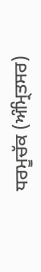ਧਰਮੂਚੱਕ (ਅੰਮ੍ਰਿਤਸਰ)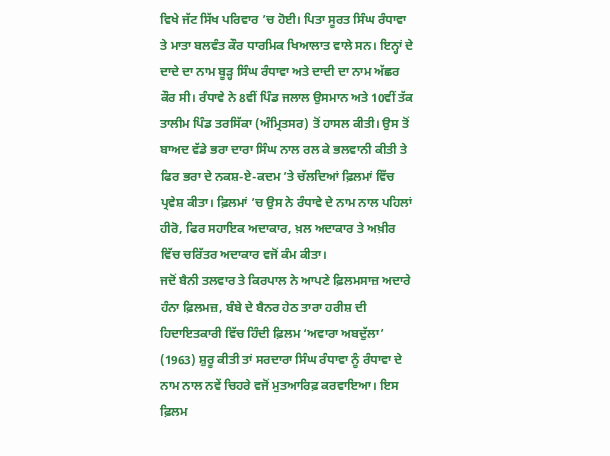ਵਿਖੇ ਜੱਟ ਸਿੱਖ ਪਰਿਵਾਰ ’ਚ ਹੋਈ। ਪਿਤਾ ਸੂਰਤ ਸਿੰਘ ਰੰਧਾਵਾ ਤੇ ਮਾਤਾ ਬਲਵੰਤ ਕੌਰ ਧਾਰਮਿਕ ਖਿਆਲਾਤ ਵਾਲੇ ਸਨ। ਇਨ੍ਹਾਂ ਦੇ ਦਾਦੇ ਦਾ ਨਾਮ ਬੂੜ੍ਹ ਸਿੰਘ ਰੰਧਾਵਾ ਅਤੇ ਦਾਦੀ ਦਾ ਨਾਮ ਅੱਛਰ ਕੌਰ ਸੀ। ਰੰਧਾਵੇ ਨੇ 8ਵੀਂ ਪਿੰਡ ਜਲਾਲ ਉਸਮਾਨ ਅਤੇ 10ਵੀਂ ਤੱਕ ਤਾਲੀਮ ਪਿੰਡ ਤਰਸਿੱਕਾ (ਅੰਮ੍ਰਿਤਸਰ) ਤੋਂ ਹਾਸਲ ਕੀਤੀ। ਉਸ ਤੋਂ ਬਾਅਦ ਵੱਡੇ ਭਰਾ ਦਾਰਾ ਸਿੰਘ ਨਾਲ ਰਲ ਕੇ ਭਲਵਾਨੀ ਕੀਤੀ ਤੇ ਫਿਰ ਭਰਾ ਦੇ ਨਕਸ਼-ਏ-ਕਦਮ ’ਤੇ ਚੱਲਦਿਆਂ ਫ਼ਿਲਮਾਂ ਵਿੱਚ ਪ੍ਰਵੇਸ਼ ਕੀਤਾ। ਫ਼ਿਲਮਾਂ ’ਚ ਉਸ ਨੇ ਰੰਧਾਵੇ ਦੇ ਨਾਮ ਨਾਲ ਪਹਿਲਾਂ ਹੀਰੋ, ਫਿਰ ਸਹਾਇਕ ਅਦਾਕਾਰ, ਖ਼ਲ ਅਦਾਕਾਰ ਤੇ ਅਖ਼ੀਰ ਵਿੱਚ ਚਰਿੱਤਰ ਅਦਾਕਾਰ ਵਜੋਂ ਕੰਮ ਕੀਤਾ।
ਜਦੋਂ ਬੈਨੀ ਤਲਵਾਰ ਤੇ ਕਿਰਪਾਲ ਨੇ ਆਪਣੇ ਫ਼ਿਲਮਸਾਜ਼ ਅਦਾਰੇ ਹੰਨਾ ਫ਼ਿਲਮਜ਼, ਬੰਬੇ ਦੇ ਬੈਨਰ ਹੇਠ ਤਾਰਾ ਹਰੀਸ਼ ਦੀ ਹਿਦਾਇਤਕਾਰੀ ਵਿੱਚ ਹਿੰਦੀ ਫ਼ਿਲਮ ‘ਅਵਾਰਾ ਅਬਦੁੱਲਾ’ (1963) ਸ਼ੁਰੂ ਕੀਤੀ ਤਾਂ ਸਰਦਾਰਾ ਸਿੰਘ ਰੰਧਾਵਾ ਨੂੰ ਰੰਧਾਵਾ ਦੇ ਨਾਮ ਨਾਲ ਨਵੇਂ ਚਿਹਰੇ ਵਜੋਂ ਮੁਤਆਰਿਫ਼ ਕਰਵਾਇਆ। ਇਸ ਫ਼ਿਲਮ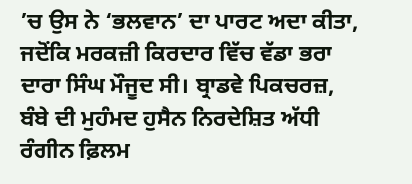’ਚ ਉਸ ਨੇ ‘ਭਲਵਾਨ’ ਦਾ ਪਾਰਟ ਅਦਾ ਕੀਤਾ, ਜਦੋਂਕਿ ਮਰਕਜ਼ੀ ਕਿਰਦਾਰ ਵਿੱਚ ਵੱਡਾ ਭਰਾ ਦਾਰਾ ਸਿੰਘ ਮੌਜੂਦ ਸੀ। ਬ੍ਰਾਡਵੇ ਪਿਕਚਰਜ਼, ਬੰਬੇ ਦੀ ਮੁਹੰਮਦ ਹੁਸੈਨ ਨਿਰਦੇਸ਼ਿਤ ਅੱਧੀ ਰੰਗੀਨ ਫ਼ਿਲਮ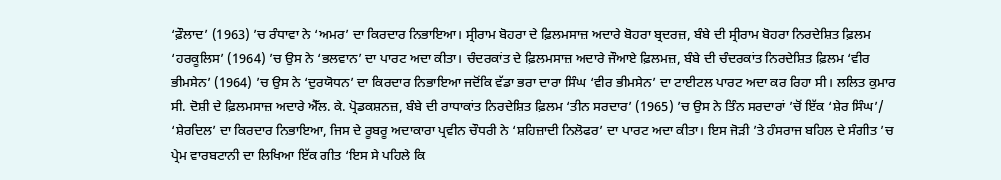‘ਫ਼ੌਲਾਦ’ (1963) ’ਚ ਰੰਧਾਵਾ ਨੇ ‘ਅਮਰ’ ਦਾ ਕਿਰਦਾਰ ਨਿਭਾਇਆ। ਸ੍ਰੀਰਾਮ ਬੋਹਰਾ ਦੇ ਫ਼ਿਲਮਸਾਜ਼ ਅਦਾਰੇ ਬੋਹਰਾ ਬ੍ਰਦਰਜ਼, ਬੰਬੇ ਦੀ ਸ੍ਰੀਰਾਮ ਬੋਹਰਾ ਨਿਰਦੇਸ਼ਿਤ ਫ਼ਿਲਮ ‘ਹਰਕੂਲਿਸ’ (1964) ’ਚ ਉਸ ਨੇ ‘ਭਲਵਾਨ’ ਦਾ ਪਾਰਟ ਅਦਾ ਕੀਤਾ। ਚੰਦਰਕਾਂਤ ਦੇ ਫ਼ਿਲਮਸਾਜ਼ ਅਦਾਰੇ ਜੌਆਏ ਫ਼ਿਲਮਜ਼, ਬੰਬੇ ਦੀ ਚੰਦਰਕਾਂਤ ਨਿਰਦੇਸ਼ਿਤ ਫ਼ਿਲਮ ‘ਵੀਰ ਭੀਮਸੇਨ’ (1964) ’ਚ ਉਸ ਨੇ ‘ਦੁਰਯੋਧਨ’ ਦਾ ਕਿਰਦਾਰ ਨਿਭਾਇਆ ਜਦੋਂਕਿ ਵੱਡਾ ਭਰਾ ਦਾਰਾ ਸਿੰਘ ‘ਵੀਰ ਭੀਮਸੇਨ’ ਦਾ ਟਾਈਟਲ ਪਾਰਟ ਅਦਾ ਕਰ ਰਿਹਾ ਸੀ। ਲਲਿਤ ਕੁਮਾਰ ਸੀ. ਦੋਸ਼ੀ ਦੇ ਫ਼ਿਲਮਸਾਜ਼ ਅਦਾਰੇ ਐੱਲ. ਕੇ. ਪ੍ਰੋਡਕਸ਼ਨਜ਼, ਬੰਬੇ ਦੀ ਰਾਧਾਕਾਂਤ ਨਿਰਦੇਸ਼ਿਤ ਫ਼ਿਲਮ ‘ਤੀਨ ਸਰਦਾਰ’ (1965) ’ਚ ਉਸ ਨੇ ਤਿੰਨ ਸਰਦਾਰਾਂ ’ਚੋਂ ਇੱਕ ‘ਸ਼ੇਰ ਸਿੰਘ’/ ‘ਸ਼ੇਰਦਿਲ’ ਦਾ ਕਿਰਦਾਰ ਨਿਭਾਇਆ, ਜਿਸ ਦੇ ਰੂਬਰੂ ਅਦਾਕਾਰਾ ਪ੍ਰਵੀਨ ਚੌਧਰੀ ਨੇ ‘ਸ਼ਹਿਜ਼ਾਦੀ ਨਿਲੋਫਰ’ ਦਾ ਪਾਰਟ ਅਦਾ ਕੀਤਾ। ਇਸ ਜੋੜੀ ’ਤੇ ਹੰਸਰਾਜ ਬਹਿਲ ਦੇ ਸੰਗੀਤ ’ਚ ਪ੍ਰੇਮ ਵਾਰਬਟਾਨੀ ਦਾ ਲਿਖਿਆ ਇੱਕ ਗੀਤ ‘ਇਸ ਸੇ ਪਹਿਲੇ ਕਿ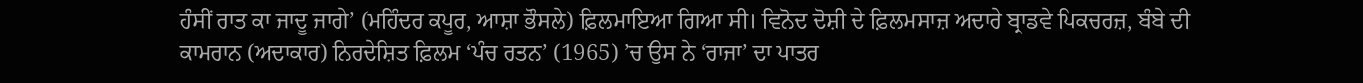ਹੰਸੀਂ ਰਾਤ ਕਾ ਜਾਦੂ ਜਾਗੇ’ (ਮਹਿੰਦਰ ਕਪੂਰ, ਆਸ਼ਾ ਭੌਸਲੇ) ਫ਼ਿਲਮਾਇਆ ਗਿਆ ਸੀ। ਵਿਨੋਦ ਦੋਸ਼ੀ ਦੇ ਫ਼ਿਲਮਸਾਜ਼ ਅਦਾਰੇ ਬ੍ਰਾਡਵੇ ਪਿਕਚਰਜ਼, ਬੰਬੇ ਦੀ ਕਾਮਰਾਨ (ਅਦਾਕਾਰ) ਨਿਰਦੇਸ਼ਿਤ ਫ਼ਿਲਮ ‘ਪੰਚ ਰਤਨ’ (1965) ’ਚ ਉਸ ਨੇ ‘ਰਾਜਾ’ ਦਾ ਪਾਤਰ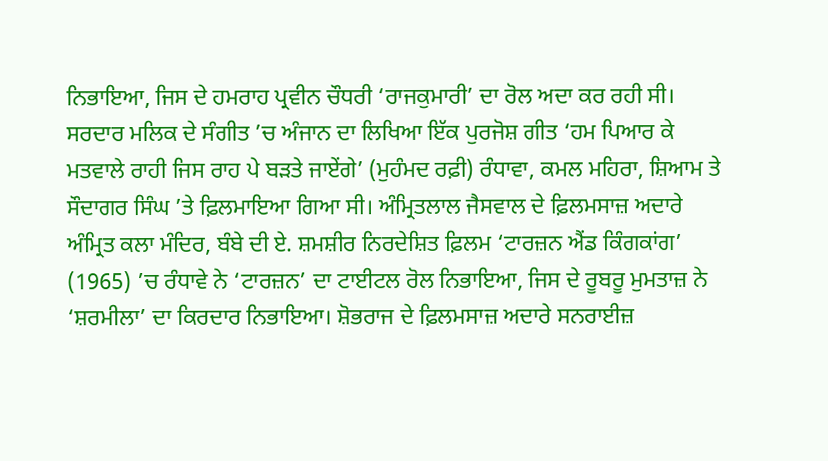ਨਿਭਾਇਆ, ਜਿਸ ਦੇ ਹਮਰਾਹ ਪ੍ਰਵੀਨ ਚੌਧਰੀ ‘ਰਾਜਕੁਮਾਰੀ’ ਦਾ ਰੋਲ ਅਦਾ ਕਰ ਰਹੀ ਸੀ। ਸਰਦਾਰ ਮਲਿਕ ਦੇ ਸੰਗੀਤ ’ਚ ਅੰਜਾਨ ਦਾ ਲਿਖਿਆ ਇੱਕ ਪੁਰਜੋਸ਼ ਗੀਤ ‘ਹਮ ਪਿਆਰ ਕੇ ਮਤਵਾਲੇ ਰਾਹੀ ਜਿਸ ਰਾਹ ਪੇ ਬੜਤੇ ਜਾਏਂਗੇ’ (ਮੁਹੰਮਦ ਰਫ਼ੀ) ਰੰਧਾਵਾ, ਕਮਲ ਮਹਿਰਾ, ਸ਼ਿਆਮ ਤੇ ਸੌਦਾਗਰ ਸਿੰਘ ’ਤੇ ਫ਼ਿਲਮਾਇਆ ਗਿਆ ਸੀ। ਅੰਮ੍ਰਿਤਲਾਲ ਜੈਸਵਾਲ ਦੇ ਫ਼ਿਲਮਸਾਜ਼ ਅਦਾਰੇ ਅੰਮ੍ਰਿਤ ਕਲਾ ਮੰਦਿਰ, ਬੰਬੇ ਦੀ ਏ. ਸ਼ਮਸ਼ੀਰ ਨਿਰਦੇਸ਼ਿਤ ਫ਼ਿਲਮ ‘ਟਾਰਜ਼ਨ ਐਂਡ ਕਿੰਗਕਾਂਗ’ (1965) ’ਚ ਰੰਧਾਵੇ ਨੇ ‘ਟਾਰਜ਼ਨ’ ਦਾ ਟਾਈਟਲ ਰੋਲ ਨਿਭਾਇਆ, ਜਿਸ ਦੇ ਰੂਬਰੂ ਮੁਮਤਾਜ਼ ਨੇ ‘ਸ਼ਰਮੀਲਾ’ ਦਾ ਕਿਰਦਾਰ ਨਿਭਾਇਆ। ਸ਼ੋਭਰਾਜ ਦੇ ਫ਼ਿਲਮਸਾਜ਼ ਅਦਾਰੇ ਸਨਰਾਈਜ਼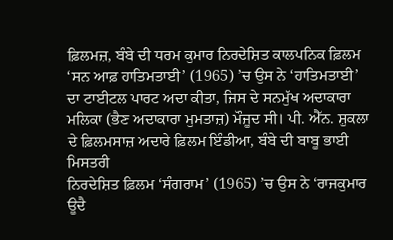ਫ਼ਿਲਮਜ਼, ਬੰਬੇ ਦੀ ਧਰਮ ਕੁਮਾਰ ਨਿਰਦੇਸ਼ਿਤ ਕਾਲਪਨਿਕ ਫ਼ਿਲਮ ‘ਸਨ ਆਫ਼ ਹਾਤਿਮਤਾਈ’ (1965) ’ਚ ਉਸ ਨੇ ‘ਹਾਤਿਮਤਾਈ’ ਦਾ ਟਾਈਟਲ ਪਾਰਟ ਅਦਾ ਕੀਤਾ, ਜਿਸ ਦੇ ਸਨਮੁੱਖ ਅਦਾਕਾਰਾ ਮਲਿਕਾ (ਭੈਣ ਅਦਾਕਾਰਾ ਮੁਮਤਾਜ਼) ਮੌਜੂਦ ਸੀ। ਪੀ. ਐੱਨ. ਸ਼ੁਕਲਾ ਦੇ ਫ਼ਿਲਮਸਾਜ਼ ਅਦਾਰੇ ਫ਼ਿਲਮ ਇੰਡੀਆ, ਬੰਬੇ ਦੀ ਬਾਬੂ ਭਾਈ ਮਿਸਤਰੀ
ਨਿਰਦੇਸ਼ਿਤ ਫ਼ਿਲਮ ‘ਸੰਗਰਾਮ’ (1965) ’ਚ ਉਸ ਨੇ ‘ਰਾਜਕੁਮਾਰ ਊਦੈ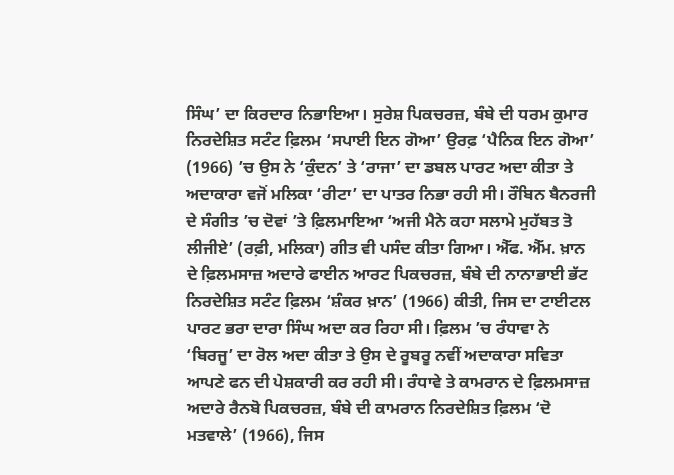ਸਿੰਘ’ ਦਾ ਕਿਰਦਾਰ ਨਿਭਾਇਆ। ਸੁਰੇਸ਼ ਪਿਕਚਰਜ਼, ਬੰਬੇ ਦੀ ਧਰਮ ਕੁਮਾਰ ਨਿਰਦੇਸ਼ਿਤ ਸਟੰਟ ਫ਼ਿਲਮ ‘ਸਪਾਈ ਇਨ ਗੋਆ’ ਉਰਫ਼ ‘ਪੈਨਿਕ ਇਨ ਗੋਆ’ (1966) ’ਚ ਉਸ ਨੇ ‘ਕੁੰਦਨ’ ਤੇ ‘ਰਾਜਾ’ ਦਾ ਡਬਲ ਪਾਰਟ ਅਦਾ ਕੀਤਾ ਤੇ ਅਦਾਕਾਰਾ ਵਜੋਂ ਮਲਿਕਾ ‘ਰੀਟਾ’ ਦਾ ਪਾਤਰ ਨਿਭਾ ਰਹੀ ਸੀ। ਰੌਬਿਨ ਬੈਨਰਜੀ ਦੇ ਸੰਗੀਤ ’ਚ ਦੋਵਾਂ ’ਤੇ ਫ਼ਿਲਮਾਇਆ ‘ਅਜੀ ਮੈਨੇ ਕਹਾ ਸਲਾਮੇ ਮੁਹੱਬਤ ਤੋ ਲੀਜੀਏ’ (ਰਫ਼ੀ, ਮਲਿਕਾ) ਗੀਤ ਵੀ ਪਸੰਦ ਕੀਤਾ ਗਿਆ। ਐੱਫ. ਐੱਮ. ਖ਼ਾਨ ਦੇ ਫ਼ਿਲਮਸਾਜ਼ ਅਦਾਰੇ ਫਾਈਨ ਆਰਟ ਪਿਕਚਰਜ਼, ਬੰਬੇ ਦੀ ਨਾਨਾਭਾਈ ਭੱਟ ਨਿਰਦੇਸ਼ਿਤ ਸਟੰਟ ਫ਼ਿਲਮ ‘ਸ਼ੰਕਰ ਖ਼ਾਨ’ (1966) ਕੀਤੀ, ਜਿਸ ਦਾ ਟਾਈਟਲ ਪਾਰਟ ਭਰਾ ਦਾਰਾ ਸਿੰਘ ਅਦਾ ਕਰ ਰਿਹਾ ਸੀ। ਫ਼ਿਲਮ ’ਚ ਰੰਧਾਵਾ ਨੇ ‘ਬਿਰਜੂ’ ਦਾ ਰੋਲ ਅਦਾ ਕੀਤਾ ਤੇ ਉਸ ਦੇ ਰੂਬਰੂ ਨਵੀਂ ਅਦਾਕਾਰਾ ਸਵਿਤਾ ਆਪਣੇ ਫਨ ਦੀ ਪੇਸ਼ਕਾਰੀ ਕਰ ਰਹੀ ਸੀ। ਰੰਧਾਵੇ ਤੇ ਕਾਮਰਾਨ ਦੇ ਫ਼ਿਲਮਸਾਜ਼ ਅਦਾਰੇ ਰੈਨਬੋ ਪਿਕਚਰਜ਼, ਬੰਬੇ ਦੀ ਕਾਮਰਾਨ ਨਿਰਦੇਸ਼ਿਤ ਫ਼ਿਲਮ ‘ਦੋ ਮਤਵਾਲੇ’ (1966), ਜਿਸ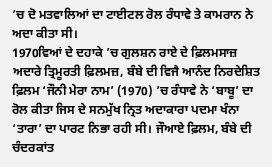’ਚ ਦੋ ਮਤਵਾਲਿਆਂ ਦਾ ਟਾਈਟਲ ਰੋਲ ਰੰਧਾਵੇ ਤੇ ਕਾਮਰਾਨ ਨੇ ਅਦਾ ਕੀਤਾ ਸੀ।
1970ਵਿਆਂ ਦੇ ਦਹਾਕੇ ’ਚ ਗੁਲਸ਼ਨ ਰਾਏ ਦੇ ਫ਼ਿਲਮਸਾਜ਼ ਅਦਾਰੇ ਤ੍ਰਿਮੂਰਤੀ ਫ਼ਿਲਮਜ਼, ਬੰਬੇ ਦੀ ਵਿਜੈ ਆਨੰਦ ਨਿਰਦੇਸ਼ਿਤ ਫ਼ਿਲਮ ‘ਜੌਨੀ ਮੇਰਾ ਨਾਮ’ (1970) ’ਚ ਰੰਧਾਵੇ ਨੇ ‘ਬਾਬੂ’ ਦਾ ਰੋਲ ਕੀਤਾ ਜਿਸ ਦੇ ਸਨਮੁੱਖ ਨ੍ਰਿਤ ਅਦਾਕਾਰਾ ਪਦਮਾ ਖੰਨਾ ‘ਤਾਰਾ’ ਦਾ ਪਾਰਟ ਨਿਭਾ ਰਹੀ ਸੀ। ਜੌਆਏ ਫ਼ਿਲਮ, ਬੰਬੇ ਦੀ ਚੰਦਰਕਾਂਤ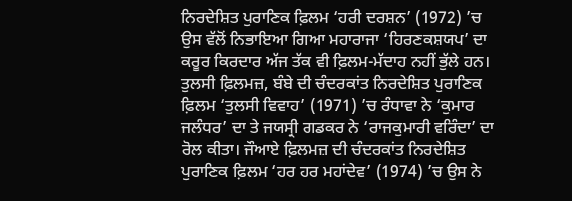ਨਿਰਦੇਸ਼ਿਤ ਪੁਰਾਣਿਕ ਫ਼ਿਲਮ ‘ਹਰੀ ਦਰਸ਼ਨ’ (1972) ’ਚ ਉਸ ਵੱਲੋਂ ਨਿਭਾਇਆ ਗਿਆ ਮਹਾਰਾਜਾ ‘ਹਿਰਣਕਸ਼ਯਪ’ ਦਾ ਕਰੂਰ ਕਿਰਦਾਰ ਅੱਜ ਤੱਕ ਵੀ ਫ਼ਿਲਮ-ਮੱਦਾਹ ਨਹੀਂ ਭੁੱਲੇ ਹਨ। ਤੁਲਸੀ ਫ਼ਿਲਮਜ਼, ਬੰਬੇ ਦੀ ਚੰਦਰਕਾਂਤ ਨਿਰਦੇਸ਼ਿਤ ਪੁਰਾਣਿਕ ਫ਼ਿਲਮ ‘ਤੁਲਸੀ ਵਿਵਾਹ’ (1971) ’ਚ ਰੰਧਾਵਾ ਨੇ ‘ਕੁਮਾਰ ਜਲੰਧਰ’ ਦਾ ਤੇ ਜਯਸ੍ਰੀ ਗਡਕਰ ਨੇ ‘ਰਾਜਕੁਮਾਰੀ ਵਰਿੰਦਾ’ ਦਾ ਰੋਲ ਕੀਤਾ। ਜੌਆਏ ਫ਼ਿਲਮਜ਼ ਦੀ ਚੰਦਰਕਾਂਤ ਨਿਰਦੇਸ਼ਿਤ ਪੁਰਾਣਿਕ ਫ਼ਿਲਮ ‘ਹਰ ਹਰ ਮਹਾਂਦੇਵ’ (1974) ’ਚ ਉਸ ਨੇ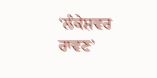‘ਲੰਕੇਸ਼ਵਰ ਰਾਵਣ’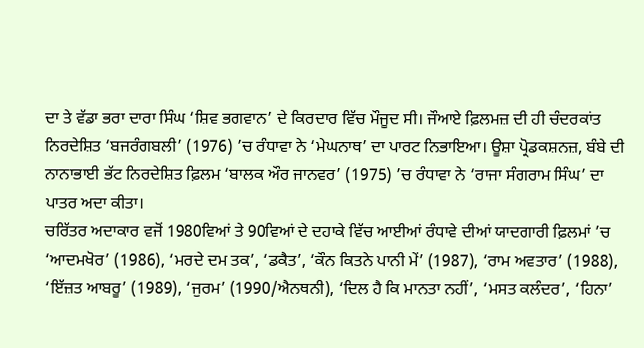ਦਾ ਤੇ ਵੱਡਾ ਭਰਾ ਦਾਰਾ ਸਿੰਘ ‘ਸ਼ਿਵ ਭਗਵਾਨ’ ਦੇ ਕਿਰਦਾਰ ਵਿੱਚ ਮੌਜੂਦ ਸੀ। ਜੌਆਏ ਫ਼ਿਲਮਜ਼ ਦੀ ਹੀ ਚੰਦਰਕਾਂਤ ਨਿਰਦੇਸ਼ਿਤ ‘ਬਜਰੰਗਬਲੀ’ (1976) ’ਚ ਰੰਧਾਵਾ ਨੇ ‘ਮੇਘਨਾਥ’ ਦਾ ਪਾਰਟ ਨਿਭਾਇਆ। ਊਸ਼ਾ ਪ੍ਰੋਡਕਸ਼ਨਜ਼, ਬੰਬੇ ਦੀ ਨਾਨਾਭਾਈ ਭੱਟ ਨਿਰਦੇਸ਼ਿਤ ਫ਼ਿਲਮ ‘ਬਾਲਕ ਔਰ ਜਾਨਵਰ’ (1975) ’ਚ ਰੰਧਾਵਾ ਨੇ ‘ਰਾਜਾ ਸੰਗਰਾਮ ਸਿੰਘ’ ਦਾ ਪਾਤਰ ਅਦਾ ਕੀਤਾ।
ਚਰਿੱਤਰ ਅਦਾਕਾਰ ਵਜੋਂ 1980ਵਿਆਂ ਤੇ 90ਵਿਆਂ ਦੇ ਦਹਾਕੇ ਵਿੱਚ ਆਈਆਂ ਰੰਧਾਵੇ ਦੀਆਂ ਯਾਦਗਾਰੀ ਫ਼ਿਲਮਾਂ ’ਚ ‘ਆਦਮਖੋਰ’ (1986), ‘ਮਰਦੇ ਦਮ ਤਕ’, ‘ਡਕੈਤ’, ‘ਕੌਨ ਕਿਤਨੇ ਪਾਨੀ ਮੇਂ’ (1987), ‘ਰਾਮ ਅਵਤਾਰ’ (1988), ‘ਇੱਜ਼ਤ ਆਬਰੂ’ (1989), ‘ਜੁਰਮ’ (1990/ਐਨਥਨੀ), ‘ਦਿਲ ਹੈ ਕਿ ਮਾਨਤਾ ਨਹੀਂ’, ‘ਮਸਤ ਕਲੰਦਰ’, ‘ਹਿਨਾ’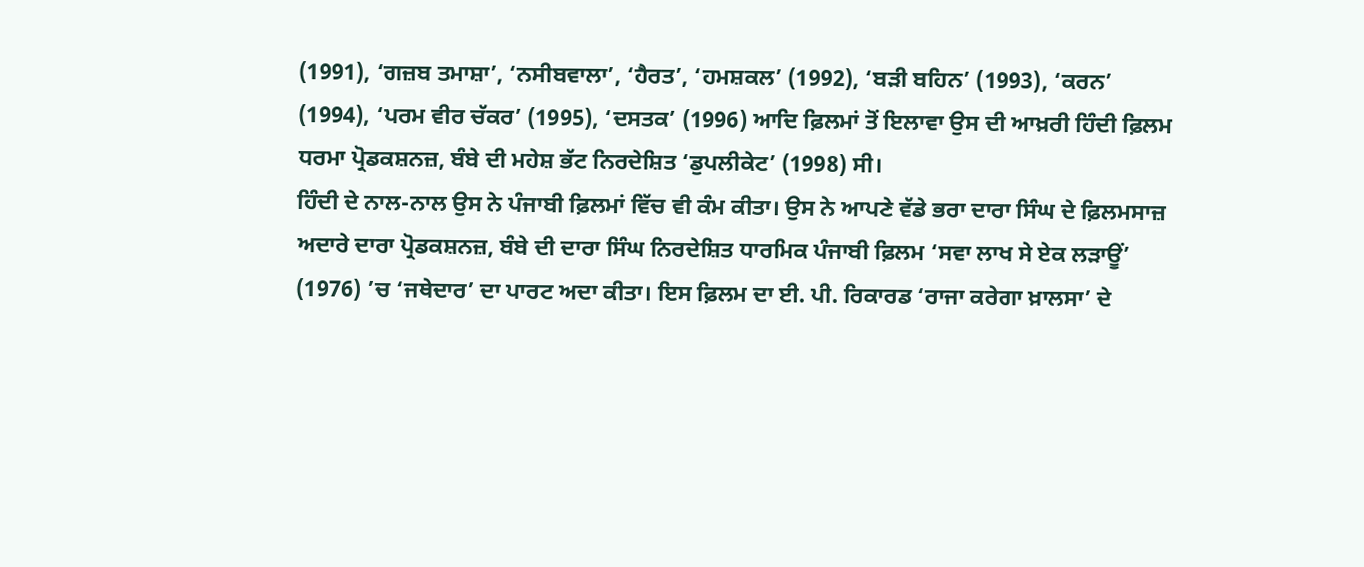(1991), ‘ਗਜ਼ਬ ਤਮਾਸ਼ਾ’, ‘ਨਸੀਬਵਾਲਾ’, ‘ਹੈਰਤ’, ‘ਹਮਸ਼ਕਲ’ (1992), ‘ਬੜੀ ਬਹਿਨ’ (1993), ‘ਕਰਨ’ (1994), ‘ਪਰਮ ਵੀਰ ਚੱਕਰ’ (1995), ‘ਦਸਤਕ’ (1996) ਆਦਿ ਫ਼ਿਲਮਾਂ ਤੋਂ ਇਲਾਵਾ ਉਸ ਦੀ ਆਖ਼ਰੀ ਹਿੰਦੀ ਫ਼ਿਲਮ ਧਰਮਾ ਪ੍ਰੋਡਕਸ਼ਨਜ਼, ਬੰਬੇ ਦੀ ਮਹੇਸ਼ ਭੱਟ ਨਿਰਦੇਸ਼ਿਤ ‘ਡੁਪਲੀਕੇਟ’ (1998) ਸੀ।
ਹਿੰਦੀ ਦੇ ਨਾਲ-ਨਾਲ ਉਸ ਨੇ ਪੰਜਾਬੀ ਫ਼ਿਲਮਾਂ ਵਿੱਚ ਵੀ ਕੰਮ ਕੀਤਾ। ਉਸ ਨੇ ਆਪਣੇ ਵੱਡੇ ਭਰਾ ਦਾਰਾ ਸਿੰਘ ਦੇ ਫ਼ਿਲਮਸਾਜ਼ ਅਦਾਰੇ ਦਾਰਾ ਪ੍ਰੋਡਕਸ਼ਨਜ਼, ਬੰਬੇ ਦੀ ਦਾਰਾ ਸਿੰਘ ਨਿਰਦੇਸ਼ਿਤ ਧਾਰਮਿਕ ਪੰਜਾਬੀ ਫ਼ਿਲਮ ‘ਸਵਾ ਲਾਖ ਸੇ ਏਕ ਲੜਾਊਂ’ (1976) ’ਚ ‘ਜਥੇਦਾਰ’ ਦਾ ਪਾਰਟ ਅਦਾ ਕੀਤਾ। ਇਸ ਫ਼ਿਲਮ ਦਾ ਈ. ਪੀ. ਰਿਕਾਰਡ ‘ਰਾਜਾ ਕਰੇਗਾ ਖ਼ਾਲਸਾ’ ਦੇ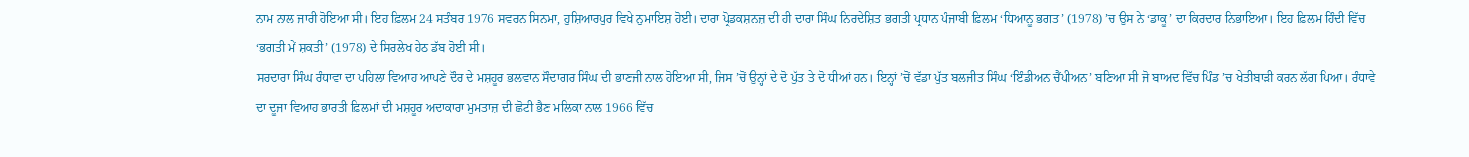ਨਾਮ ਨਾਲ ਜਾਰੀ ਹੋਇਆ ਸੀ। ਇਹ ਫ਼ਿਲਮ 24 ਸਤੰਬਰ 1976 ਸਵਰਨ ਸਿਨਮਾ, ਹੁਸ਼ਿਆਰਪੁਰ ਵਿਖੇ ਨੁਮਾਇਸ਼ ਹੋਈ। ਦਾਰਾ ਪ੍ਰੋਡਕਸ਼ਨਜ਼ ਦੀ ਹੀ ਦਾਰਾ ਸਿੰਘ ਨਿਰਦੇਸ਼ਿਤ ਭਗਤੀ ਪ੍ਰਧਾਨ ਪੰਜਾਬੀ ਫ਼ਿਲਮ ‘ਧਿਆਨੂ ਭਗਤ’ (1978) ’ਚ ਉਸ ਨੇ ‘ਡਾਕੂ’ ਦਾ ਕਿਰਦਾਰ ਨਿਭਾਇਆ। ਇਹ ਫ਼ਿਲਮ ਹਿੰਦੀ ਵਿੱਚ ‘ਭਗਤੀ ਮੇਂ ਸ਼ਕਤੀ’ (1978) ਦੇ ਸਿਰਲੇਖ ਹੇਠ ਡੱਬ ਹੋਈ ਸੀ।
ਸਰਦਾਰਾ ਸਿੰਘ ਰੰਧਾਵਾ ਦਾ ਪਹਿਲਾ ਵਿਆਹ ਆਪਣੇ ਦੌਰ ਦੇ ਮਸ਼ਹੂਰ ਭਲਵਾਨ ਸੌਦਾਗਰ ਸਿੰਘ ਦੀ ਭਾਣਜੀ ਨਾਲ ਹੋਇਆ ਸੀ, ਜਿਸ ’ਚੋਂ ਉਨ੍ਹਾਂ ਦੇ ਦੋ ਪੁੱਤ ਤੇ ਦੋ ਧੀਆਂ ਹਨ। ਇਨ੍ਹਾਂ ’ਚੋਂ ਵੱਡਾ ਪੁੱਤ ਬਲਜੀਤ ਸਿੰਘ ‘ਇੰਡੀਅਨ ਚੈਂਪੀਅਨ’ ਬਣਿਆ ਸੀ ਜੋ ਬਾਅਦ ਵਿੱਚ ਪਿੰਡ ’ਚ ਖੇਤੀਬਾੜੀ ਕਰਨ ਲੱਗ ਪਿਆ। ਰੰਧਾਵੇ ਦਾ ਦੂਜਾ ਵਿਆਹ ਭਾਰਤੀ ਫ਼ਿਲਮਾਂ ਦੀ ਮਸ਼ਹੂਰ ਅਦਾਕਾਰਾ ਮੁਮਤਾਜ਼ ਦੀ ਛੋਟੀ ਭੈਣ ਮਲਿਕਾ ਨਾਲ 1966 ਵਿੱਚ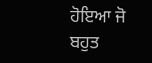ਹੋਇਆ ਜੋ ਬਹੁਤ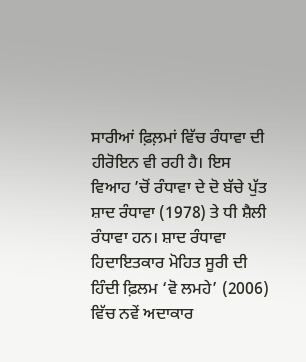ਸਾਰੀਆਂ ਫ਼ਿਲ਼ਮਾਂ ਵਿੱਚ ਰੰਧਾਵਾ ਦੀ ਹੀਰੋਇਨ ਵੀ ਰਹੀ ਹੈ। ਇਸ ਵਿਆਹ ’ਚੋਂ ਰੰਧਾਵਾ ਦੇ ਦੋ ਬੱਚੇ ਪੁੱਤ ਸ਼ਾਦ ਰੰਧਾਵਾ (1978) ਤੇ ਧੀ ਸ਼ੈਲੀ ਰੰਧਾਵਾ ਹਨ। ਸ਼ਾਦ ਰੰਧਾਵਾ ਹਿਦਾਇਤਕਾਰ ਮੋਹਿਤ ਸੂਰੀ ਦੀ ਹਿੰਦੀ ਫ਼ਿਲਮ ‘ਵੋ ਲਮਹੇ’ (2006) ਵਿੱਚ ਨਵੇਂ ਅਦਾਕਾਰ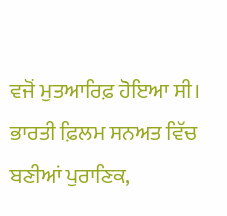ਵਜੋਂ ਮੁਤਆਰਿਫ਼ ਹੋਇਆ ਸੀ।
ਭਾਰਤੀ ਫ਼ਿਲਮ ਸਨਅਤ ਵਿੱਚ ਬਣੀਆਂ ਪੁਰਾਣਿਕ,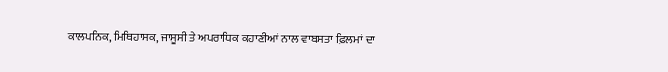ਕਾਲਪਨਿਕ, ਮਿਥਿਹਾਸਕ, ਜਾਸੂਸੀ ਤੇ ਅਪਰਾਧਿਕ ਕਹਾਣੀਆਂ ਨਾਲ ਵਾਬਸਤਾ ਫ਼ਿਲਮਾਂ ਦਾ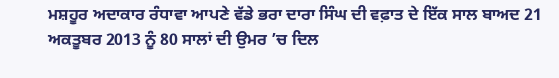ਮਸ਼ਹੂਰ ਅਦਾਕਾਰ ਰੰਧਾਵਾ ਆਪਣੇ ਵੱਡੇ ਭਰਾ ਦਾਰਾ ਸਿੰਘ ਦੀ ਵਫ਼ਾਤ ਦੇ ਇੱਕ ਸਾਲ ਬਾਅਦ 21 ਅਕਤੂਬਰ 2013 ਨੂੰ 80 ਸਾਲਾਂ ਦੀ ਉਮਰ ’ਚ ਦਿਲ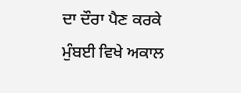ਦਾ ਦੌਰਾ ਪੈਣ ਕਰਕੇ ਮੁੰਬਈ ਵਿਖੇ ਅਕਾਲ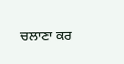ਚਲਾਣਾ ਕਰ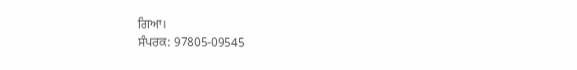ਗਿਆ।
ਸੰਪਰਕ: 97805-09545